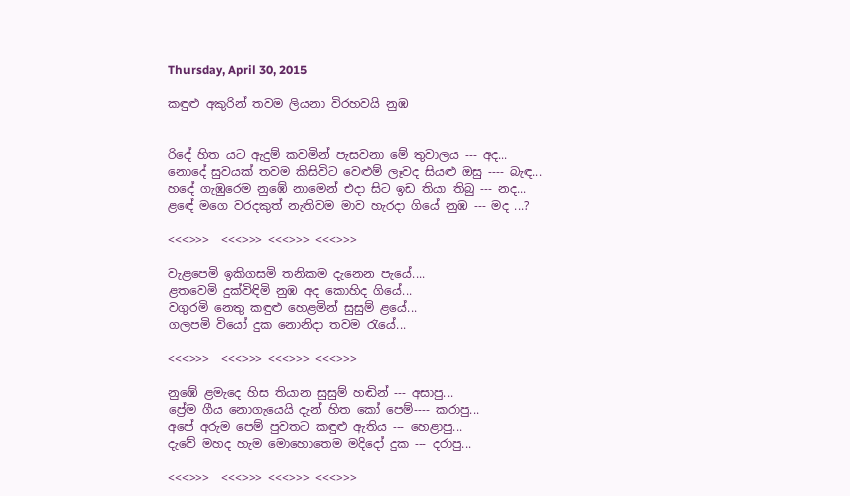Thursday, April 30, 2015

කඳුළු අකුරින් තවම ලියනා විරහවයි නුඹ


රිදේ හිත යට ඇදුම් කවමින් පැසවනා මේ තුවාලය --- අද...
නොදේ සුවයක් තවම කිසිවිට වෙළුම් ලෑවද සියළු ඔසු ---- බැඳ...
හදේ ගැඹුරෙම නුඹේ නාමෙන් එදා සිට ඉඩ තියා තිබු --- නද...
ළඳේ මගෙ වරදකුත් නැතිවම මාව හැරදා ගියේ නුඹ --- මද ...?

<<<>>>  <<<>>> <<<>>> <<<>>>

වැළපෙමි ඉකිගසමි තනිකම දැනෙන පැයේ....
ළතවෙමි දුක්විඳිමි නුඹ අද කොහිද ගියේ...
වගුරමි නෙතු කඳුළු හෙළමින් සුසුම් ළයේ...
ගලපමි වියෝ දුක නොනිදා තවම රැයේ...

<<<>>>  <<<>>> <<<>>> <<<>>>

නුඹේ ළමැදෙ හිස තියාන සුසුම් හඬින් --- අසාපු...
ප්‍රේම ගීය නොගැයෙයි දැන් හිත කෝ පෙම්---- කරාපු...
අපේ අරුම පෙම් පුවතට කඳුළු ඇතිය --- හෙළාපු...
දැවේ මහද හැම මොහොතෙම මදිදෝ දුක --- දරාපු...

<<<>>>  <<<>>> <<<>>> <<<>>>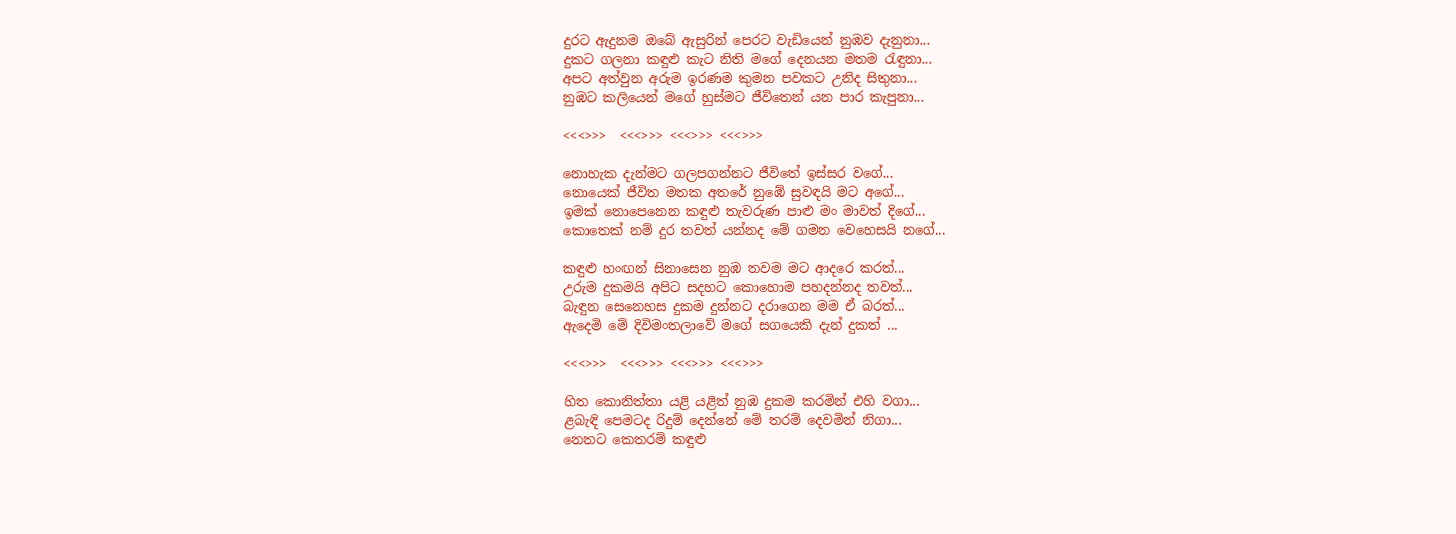දුරට ඇදුනම ඔබේ ඇසුරින් පෙරට වැඩියෙන් නුඹව දැනුනා...
දුකට ගලනා කඳුළු කැට නිති මගේ දෙනයන මතම රැඳුනා...
අපට අත්වුන අරුම ඉරණම කුමන පවකට උනිද සිතුනා...
නුඹට කලියෙන් මගේ හුස්මට ජීවිතෙන් යන පාර කැපුනා...

<<<>>>  <<<>>> <<<>>> <<<>>>

නොහැක දැන්මට ගලපගන්නට ජීවිතේ ඉස්සර වගේ...
නොයෙක් ජීවිත මතක අතරේ නුඹේ සුවඳයි මට අගේ...
ඉමක් නොපෙනෙන කඳුළු තැවරුණ පාළු මං මාවත් දිගේ...
කොතෙක් නම් දුර තවත් යන්නද මේ ගමන වෙහෙසයි නගේ...

කඳුළු හංඟන් සිනාසෙන නුඹ තවම මට ආදරෙ කරත්...
උරුම දුකමයි අපිට සදහට කොහොම පහදන්නද තවත්...
බැඳුන සෙනෙහස දුකම දුන්නට දරාගෙන මම ඒ බරත්...
ඇදෙමි මේ දිවිමංතලාවේ මගේ සගයෙකි දැන් දුකත් ...

<<<>>>  <<<>>> <<<>>> <<<>>>

හිත කොනිත්‍තා යළි යළිත් නුඹ දුකම කරමින් එහි වගා...
ළබැඳි පෙමටද රිදුම් දෙන්නේ මේ තරම් දෙවමින් නිගා...
නෙතට කෙතරම් කඳුළු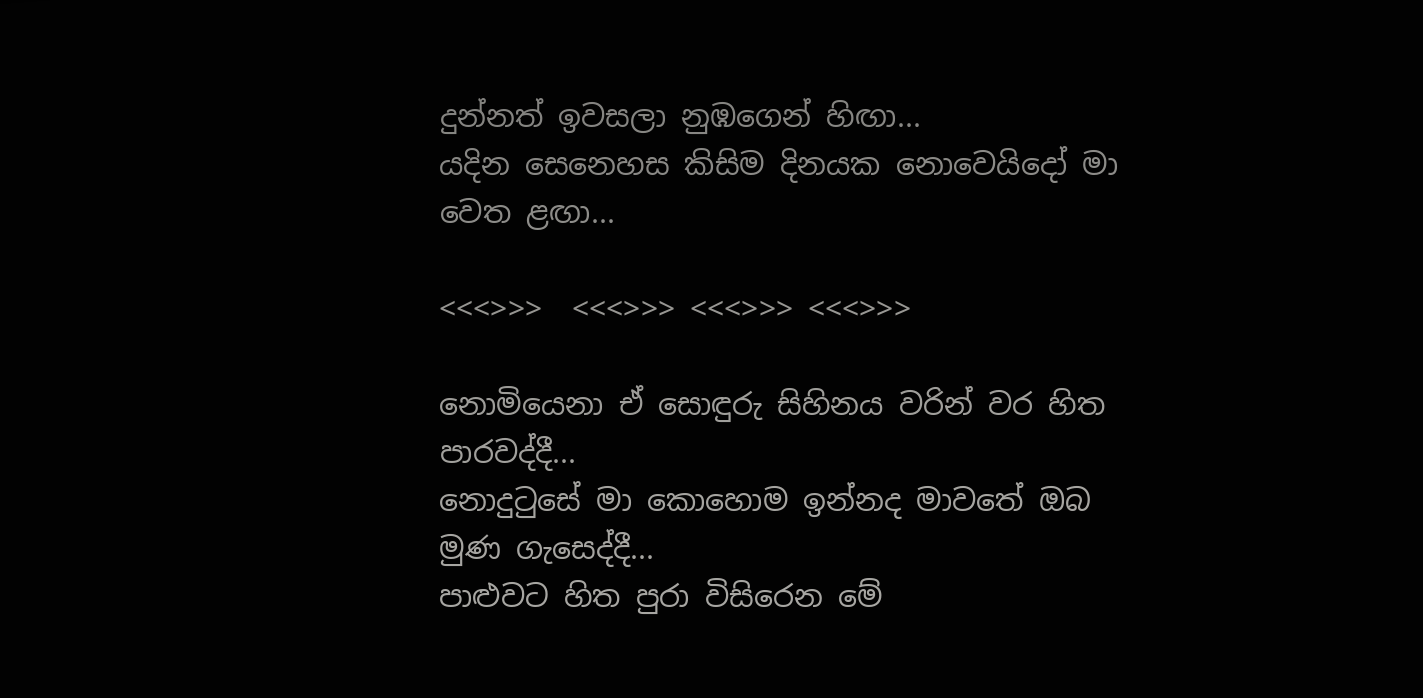දුන්නත් ඉවසලා නුඹගෙන් හිඟා...
යදින සෙනෙහස කිසිම දිනයක නොවෙයිදෝ මා වෙත ළඟා...

<<<>>>  <<<>>> <<<>>> <<<>>>

නොමියෙනා ඒ සොඳුරු සිහිනය වරින් වර හිත පාරවද්දී...
නොදුටුසේ මා කොහොම ඉන්නද මාවතේ ඔබ මුණ ගැසෙද්දී...
පාළුවට හිත පුරා විසිරෙන මේ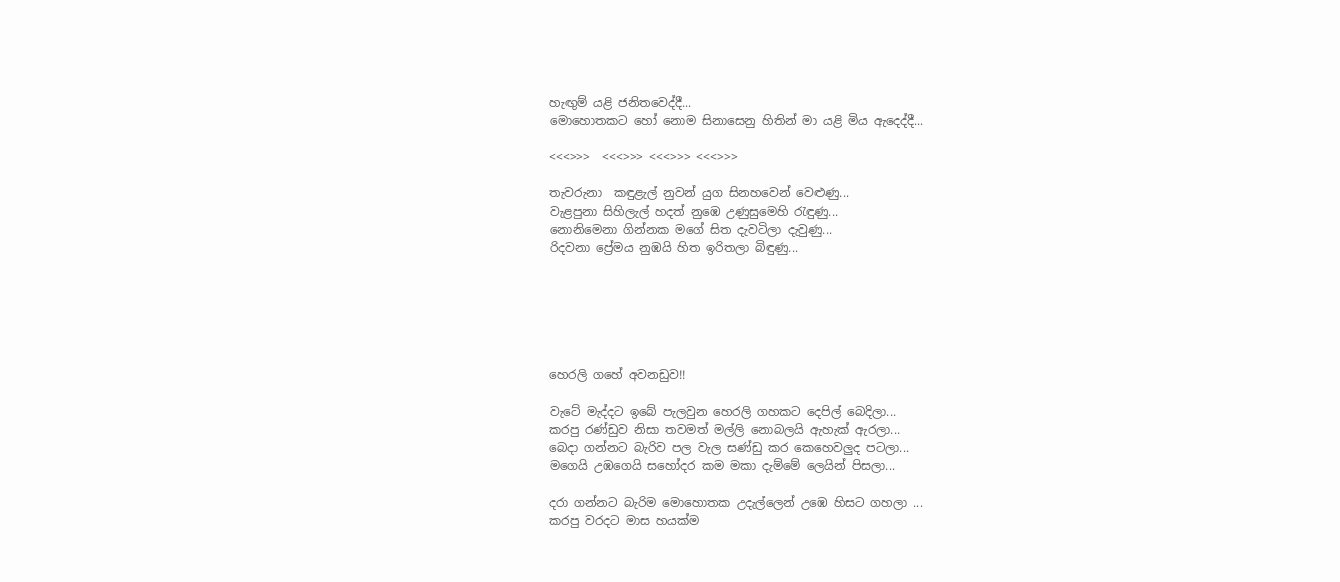හැඟුම් යළි ජනිතවෙද්දී...
මොහොතකට හෝ නොම සිනාසෙනු හිතින් මා යළි මිය ඇදෙද්දී...

<<<>>>  <<<>>> <<<>>> <<<>>>

තැවරුනා  කඳුළැල් නුවන් යුග සිනහවෙන් වෙළුණු...
වැළපුනා සිහිලැල් හදත් නුඹෙ උණුසුමෙහි රැඳුණු...
නොනිමෙනා ගින්නක මගේ සිත දැවටිලා දැවුණු...
රිදවනා ප්‍රේමය නුඹයි හිත ඉරිතලා බිඳුණු...






හෙරලි ගහේ අවනඩුව!!

වැටේ මැද්දට ඉබේ පැලවුන හෙරලි ගහකට දෙපිල් බෙදිලා...
කරපු රණ්ඩුව නිසා තවමත් මල්ලි නොබලයි ඇහැක් ඇරලා...
බෙදා ගන්නට බැරිව පල වැල සණ්ඩු කර කෙහෙවලුද පටලා...
මගෙයි උඹගෙයි සහෝදර කම මකා දැම්මේ ලෙයින් පිසලා...

දරා ගන්නට බැරිම මොහොතක උදැල්ලෙන් උඹෙ හිසට ගහලා ...
කරපු වරදට මාස හයක්ම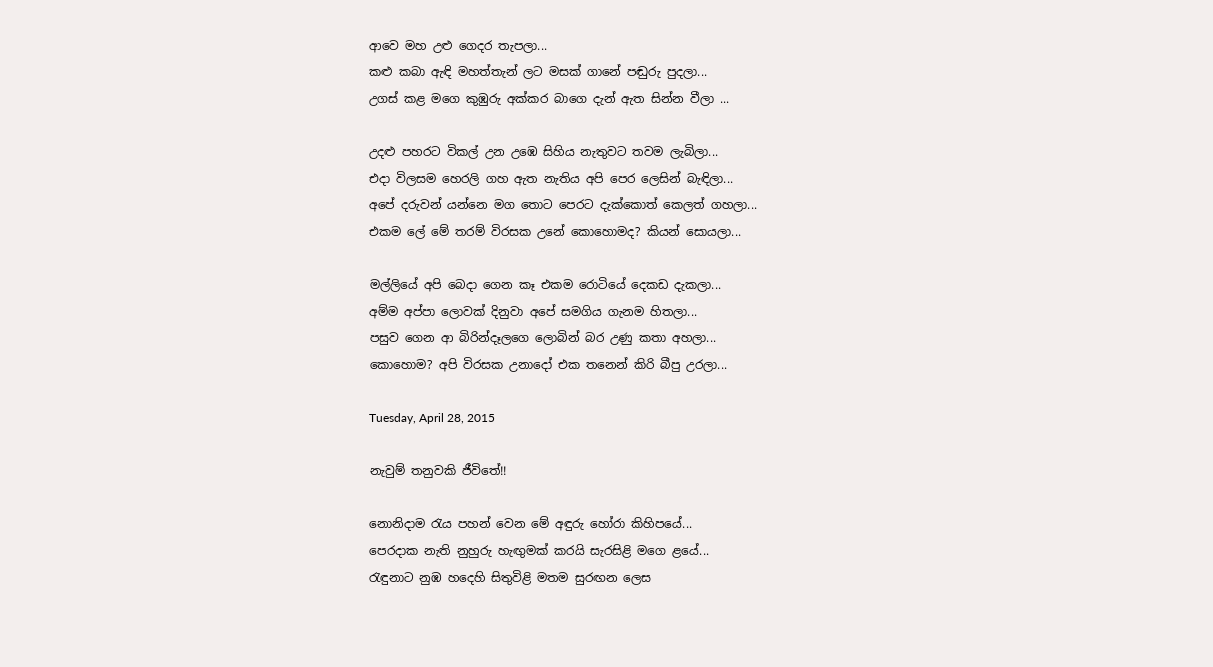ආවෙ මහ උළු ගෙදර තැපලා...
කළු කබා ඇඳි මහත්තැන් ලට මසක් ගානේ පඬුරු පුදලා...
උගස් කළ මගෙ කුඹුරු අක්කර බාගෙ දැන් ඇත සින්න වීලා ...

උදළු පහරට විකල් උන උඹෙ සිහිය නැතුවට තවම ලැබිලා...
එදා විලසම හෙරලි ගහ ඇත නැතිය අපි පෙර ලෙසින් බැඳිලා...
අපේ දරුවන් යන්නෙ මග තොට පෙරට දැක්කොත් කෙලත් ගහලා...
එකම ලේ මේ තරම් විරසක උනේ කොහොමද? කියන් සොයලා...

මල්ලියේ අපි බෙදා ගෙන කෑ එකම රොටියේ දෙකඩ දැකලා...
අම්ම අප්පා ලොවක් දිනුවා අපේ සමගිය ගැනම හිතලා...
පසුව ගෙන ආ බිරින්දෑලගෙ ලොබින් බර උණු කතා අහලා...
කොහොම? අපි විරසක උනාදෝ එක තනෙන් කිරි බීපු උරලා...

Tuesday, April 28, 2015

නැවුම් තනුවකි ජීවිතේ!!

නොනිදාම රැය පහන් වෙන මේ අඳුරු හෝරා කිහිපයේ...
පෙරදාක නැති නුහුරු හැඟුමක් කරයි සැරසිළි මගෙ ළයේ...
රැඳුනාට නුඹ හදෙහි සිතුවිළි මතම සුරඟන ලෙස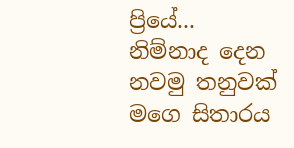ප්‍රියේ...
නිම්නාද දෙන නවමු තනුවක් මගෙ සිතාරය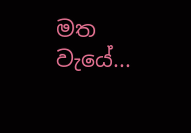මත වැයේ...